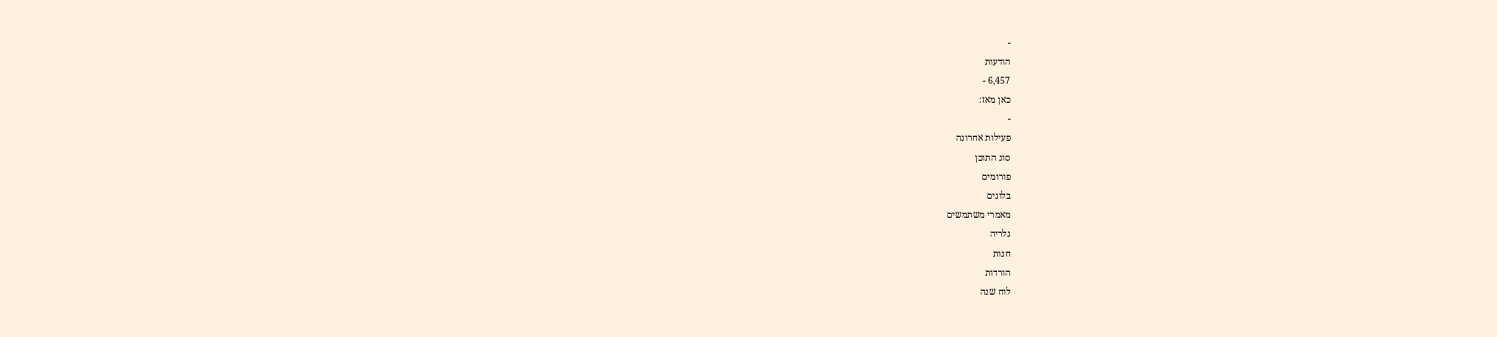-
הודעות
6,457 -
כאן מאז:
-
פעילות אחרונה
סוג התוכן
פורומים
בלוגים
מאמרי משתמשים
גלריה
חנות
הורדות
לוח שנה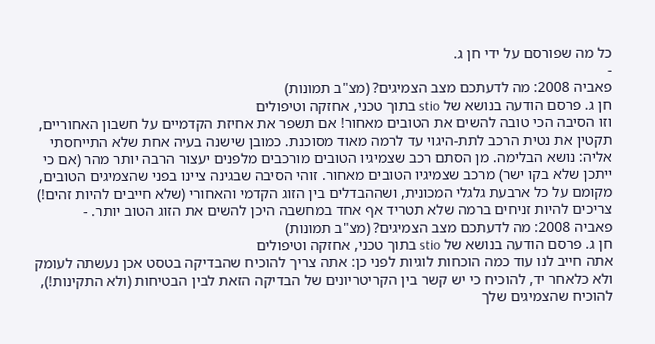כל מה שפורסם על ידי חן ג.
-
פאביה 2008: מה לדעתכם מצב הצמיגים? (מצ"ב תמונות)
חן ג. פרסם הודעה בנושא של stio בתוך טכני, אחזקה וטיפולים
וזו הסיבה הכי טובה להשים את הטובים מאחור! אם תשפר את אחיזת הקדמיים על חשבון האחוריים, תקטין את נטית הרכב לתת-היגוי עד לרמה מאוד מסוכנת. כמובן שישנה בעיה אחת שלא התייחסתי אליה: נושא הבלימה. מן הסתם רכב שצמיגיו הטובים מורכבים מלפנים יעצור הרבה יותר מהר (אם כי ייתכן שלא בקו ישר) מרכב שצמיגיו הטובים מאחור. זוהי הסיבה שבגינה ציינו בפני שהצמיגים הטובים, מקומם על כל ארבעת גלגלי המכונית, ושההבדלים בין הזוג הקדמי והאחורי (שלא חייבים להיות זהים!) צריכים להיות זניחים ברמה שלא תטריד אף אחד במחשבה היכן להשים את הזוג הטוב יותר. -
פאביה 2008: מה לדעתכם מצב הצמיגים? (מצ"ב תמונות)
חן ג. פרסם הודעה בנושא של stio בתוך טכני, אחזקה וטיפולים
אתה חייב לנו עוד כמה הוכחות לוגיות לפני כן: אתה צריך להוכיח שהבדיקה בטסט אכן נעשתה לעומק ולא כלאחר יד, להוכיח כי יש קשר בין הקריטריונים של הבדיקה הזאת לבין הבטיחות (ולא התקינות!), להוכיח שהצמיגים שלך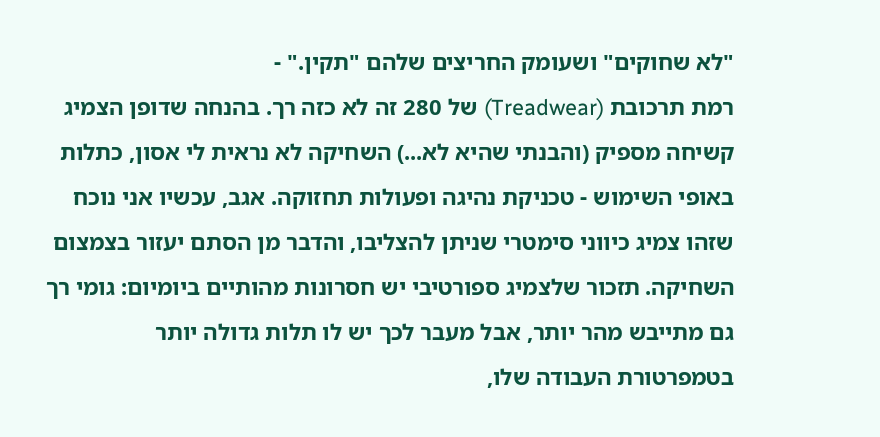"לא שחוקים" ושעומק החריצים שלהם "תקין." -
רמת תרכובת (Treadwear) של 280 זה לא כזה רך. בהנחה שדופן הצמיג קשיחה מספיק (והבנתי שהיא לא...) השחיקה לא נראית לי אסון, כתלות באופי השימוש - טכניקת נהיגה ופעולות תחזוקה. אגב, עכשיו אני נוכח שזהו צמיג כיווני סימטרי שניתן להצליבו, והדבר מן הסתם יעזור בצמצום השחיקה. תזכור שלצמיג ספורטיבי יש חסרונות מהותיים ביומיום: גומי רך גם מתייבש מהר יותר, אבל מעבר לכך יש לו תלות גדולה יותר בטמפרטורת העבודה שלו,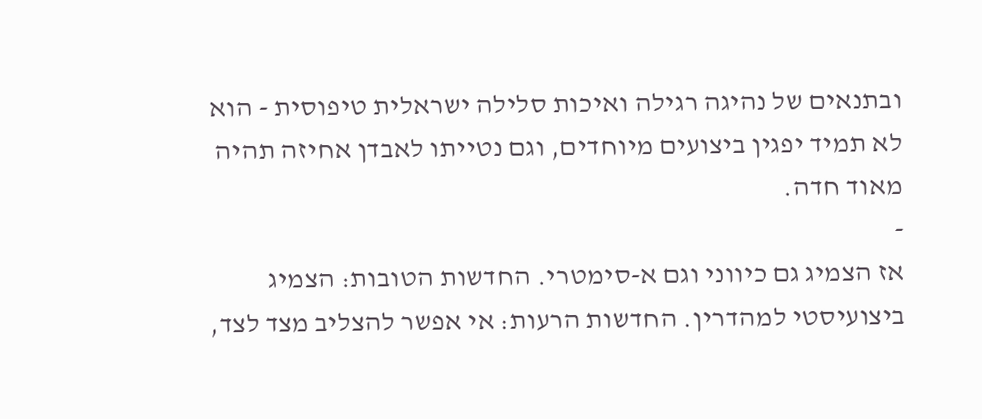ובתנאים של נהיגה רגילה ואיכות סלילה ישראלית טיפוסית - הוא לא תמיד יפגין ביצועים מיוחדים, וגם נטייתו לאבדן אחיזה תהיה מאוד חדה.
-
אז הצמיג גם כיווני וגם א-סימטרי. החדשות הטובות: הצמיג ביצועיסטי למהדרין. החדשות הרעות: אי אפשר להצליב מצד לצד,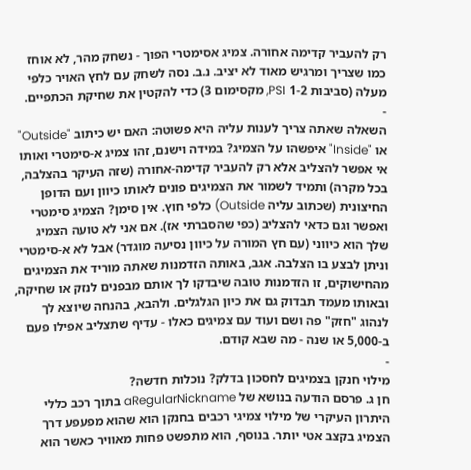רק להעביר קדימה אחורה. צמיג אסימטרי הפוך - נשחק מהר, לא אוחז כמו שצריך ומרגיש מאוד לא יציב. נ.ב. נסה לשחק עם לחץ האויר כלפי מעלה (סביבות 1-2 PSI, מקסימום 3) כדי להקטין את שחיקת הכתפיים.
-
השאלה שאתה צריך לענות עליה היא פשוטה: האם יש כיתוב "Outside" או "Inside" איפשהו על הצמיג? במידה וישנם, זהו צמיג א-סימטרי ואותו אי אפשר להצליב אלא רק להעביר קדימה-אחורה (שזה העיקר בהצלבה, בכל מקרה) ותמיד לשמור את הצמיגים פונים לאותו כיוון ועם הדופן החיצונית (שכתוב עליה Outside) כלפי חוץ. אין סימן? הצמיג סימטרי ואפשר וגם כדאי להצליב (כפי שהסברתי אז). אם אני לא טועה הצמיג שלך הוא כיווני (עם חץ המורה על כיוון נסיעה מוגדר) אבל לא א-סימטרי וניתן לבצע בו הצלבה. אגב, באותה הזדמנות שאתה מוריד את הצמיגים מהחישוקים, זו הזדמנות טובה שיבדקו לך אותם מבפנים לנזק או שחיקה, ובאותו מעמד תבדוק גם את כיון הגלגלים. ולהבא, בהנחה שיוצא לך לנהוג "חזק" פה ושם ועוד עם צמיגים כאלו - עדיף שתצליב אפילו פעם ב-5,000 או שנה - מה שבא קודם.
-
מילוי חנקן בצמיגים לחסכון בדלק? נוכלות חדשה?
חן ג. פרסם הודעה בנושא של aRegularNickname בתוך רכב כללי
היתרון העיקרי של מילוי צמיגי רכבים בחנקן הוא שהוא מפעפע דרך הצמיג בקצב אטי יותר. בנוסף, הוא מתפשט פחות מאוויר כאשר הוא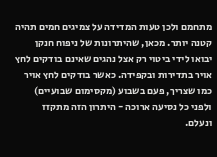מתחמם ולכן טעות המדידה על צמיגים חמים תהיה קטנה יותר. מכאן, שהיתרונות של ניפוח חנקן יבואו לידי ביטוי רק אצל נהגים שאינם בודקים לחץ אויר בתדירות ובקפידה. כאשר בודקים לחץ אויר כמו שצריך, פעם בשבוע (מקסימום שבועיים) ולפני כל נסיעה ארוכה - היתרון הזה מתקזז ונעלם.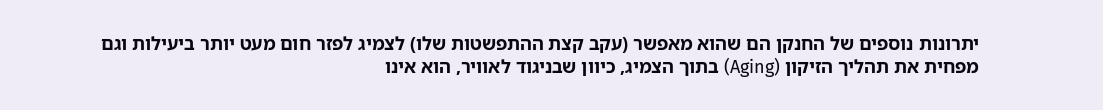יתרונות נוספים של החנקן הם שהוא מאפשר (עקב קצת ההתפשטות שלו) לצמיג לפזר חום מעט יותר ביעילות וגם מפחית את תהליך הזיקון (Aging) בתוך הצמיג, כיוון שבניגוד לאוויר, הוא אינו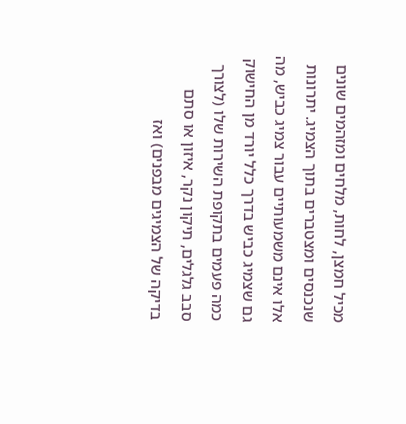מכיל חמצן, לחות, מלחים ומזהמים שונים שנכנסים ומצטברים בתוך הצמיג. יתרונות אלו אינם משמעותיים עבור צמיג כביש, מה גם שצמיג כביש בדרך כלל יורד מן החישוק כמה פעמים בתקופת השירות שלו (לצורך סבב גלגלים, תיקון נקר, איזון או סתם בדיקה של הצמיגים מבפנים) ואז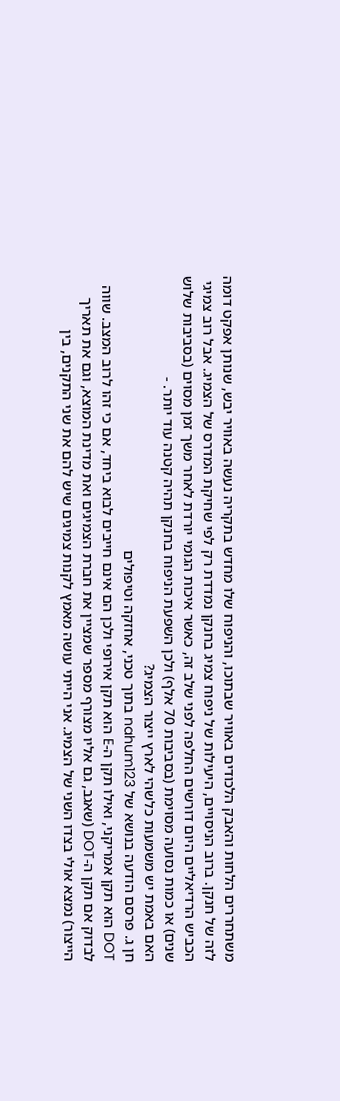משתחררים הלחות והאבק הלכודים באוויר שבתוכו, והניפוח שלו מחדש בתקריה נעשה באוויר יבש, שנותן אפקט דומה לזה של חנקן. ברוב הניסויים, היעילות של ניפוח צמיג בחנקן נמדדת רק לפי שחיקת המדרס של הצמיג. אבל רוב צמיגי הכביש הרדיאליים היום דורשים החלפה לפני שלב זה, כאשר איכות הגומי יורדת לאחר משך זמן מסוים (בסביבות שלוש שנים) או כמות נסועה מסוימת (בסביבות 70 אלף) ולכן השפעת הניפוח בחנקן תהיה קטנה עוד יותר. -
האם באמת יש משמעות כלשהי לארץ ייצור הצמיג?
חן ג. פרסם הודעה בנושא של nahum123 בתוך טכני, אחזקה וטיפולים
DOT הוא תקן אמריקני, ואילו תקן ה-E הוא תקן אירופי ולכן הם אינם חייבים לבוא ביחד, אם כי זהו לרוב המצב. שווה לבדוק אם תקן ה-DOT (שאגב, גם אליו מצורף מספר שמציין את חברת הצמיגים ואת מדינת המוצא, וגם את תאריך הייצור) נמצא אולי בצדו השני של הצמיג. אני הייתי עושה מאמץ לקנות צמיגים שיש להם את שני התקנים, בין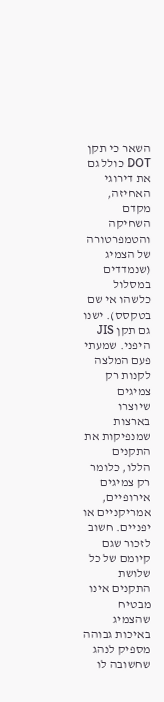השאר כי תקן DOT כולל גם את דירוגי האחיזה, מקדם השחיקה והטמפרטורה של הצמיג (שנמדדים במסלול כלשהו אי שם בטקסס). ישנו גם תקן JIS היפני. שמעתי פעם המלצה לקנות רק צמיגים שיוצרו בארצות שמנפיקות את התקנים הללו, כלומר רק צמיגים אירופיים, אמריקניים או יפניים. חשוב לזכור שגם קיומם של כל שלושת התקנים אינו מבטיח שהצמיג באיכות גבוהה מספיק לנהג שחשובה לו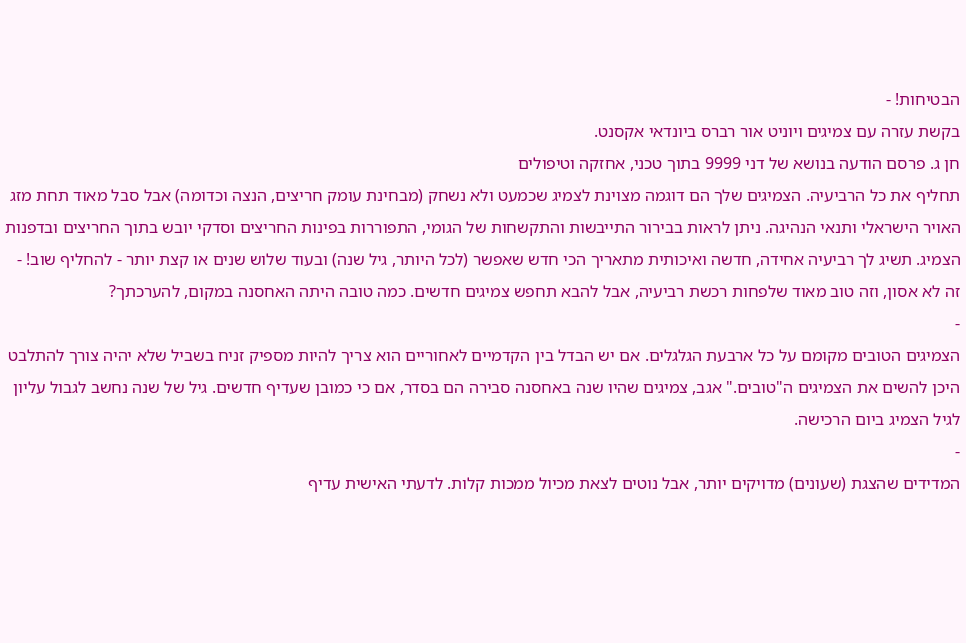הבטיחות! -
בקשת עזרה עם צמיגים ויוניט אור רברס ביונדאי אקסנט.
חן ג. פרסם הודעה בנושא של דני 9999 בתוך טכני, אחזקה וטיפולים
תחליף את כל הרביעיה. הצמיגים שלך הם דוגמה מצוינת לצמיג שכמעט ולא נשחק (מבחינת עומק חריצים, הנצה וכדומה) אבל סבל מאוד תחת מזג האויר הישראלי ותנאי הנהיגה. ניתן לראות בבירור התייבשות והתקשחות של הגומי, התפוררות בפינות החריצים וסדקי יובש בתוך החריצים ובדפנות הצמיג. תשיג לך רביעיה אחידה, חדשה ואיכותית מתאריך הכי חדש שאפשר (לכל היותר, גיל שנה) ובעוד שלוש שנים או קצת יותר - להחליף שוב! -
זה לא אסון, וזה טוב מאוד שלפחות רכשת רביעיה, אבל להבא תחפש צמיגים חדשים. כמה טובה היתה האחסנה במקום, להערכתך?
-
הצמיגים הטובים מקומם על כל ארבעת הגלגלים. אם יש הבדל בין הקדמיים לאחוריים הוא צריך להיות מספיק זניח בשביל שלא יהיה צורך להתלבט היכן להשים את הצמיגים ה"טובים." אגב, צמיגים שהיו שנה באחסנה סבירה הם בסדר, אם כי כמובן שעדיף חדשים. גיל של שנה נחשב לגבול עליון לגיל הצמיג ביום הרכישה.
-
המדידים שהצגת (שעונים) מדויקים יותר, אבל נוטים לצאת מכיול ממכות קלות. לדעתי האישית עדיף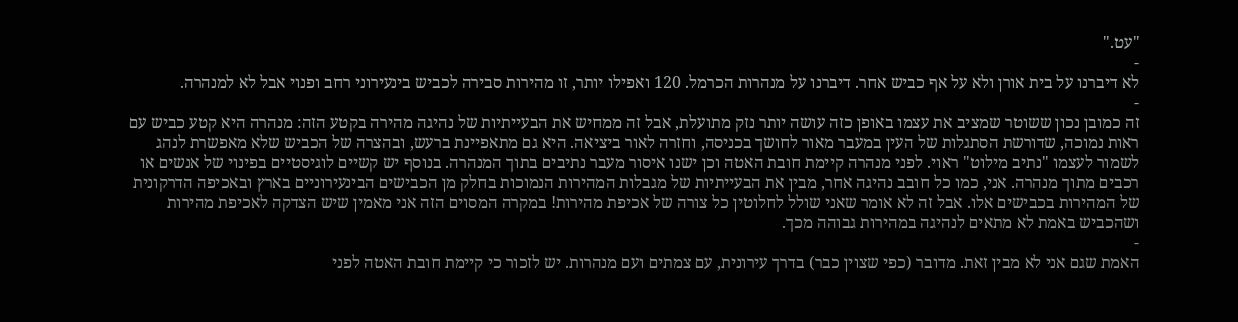"עט."
-
לא דיברנו על בית אורן ולא על אף כביש אחר. דיברנו על מנהרות הכרמל. 120 ואפילו יותר, זו מהירות סבירה לכביש בינעירוני רחב ופנוי אבל לא למנהרה.
-
זה כמובן נכון ששוטר שמציב את עצמו באופן כזה עושה יותר נזק מתועלת, אבל זה ממחיש את הבעייתיות של נהיגה מהירה בקטע הזה: מנהרה היא קטע כביש עם ראות נמוכה, שדורשת הסתגלות של העין במעבר מאור לחושך בכניסה, וחזרה לאור ביציאה. היא גם מתאפיינת ברעש, ובהצרה של הכביש שלא מאפשרת לנהג לשמור לעצמו "נתיב מילוט" ראוי. לפני מנהרה קיימת חובת האטה וכן ישנו איסור מעבר נתיבים בתוך המנהרה. בנוסף יש קשיים לוגיסטיים בפינוי של אנשים או רכבים מתוך מנהרה. אני, כמו כל חובב נהיגה אחר, מבין את הבעייתיות של מגבלות המהירות הנמוכות בחלק מן הכבישים הבינעירוניים בארץ ובאכיפה הדרקונית של המהירות בכבישים אלו. אבל זה לא אומר שאני שולל לחלוטין כל צורה של אכיפת מהירות! במקרה המסוים הזה אני מאמין שיש הצדקה לאכיפת מהירות ושהכביש באמת לא מתאים לנהיגה במהירות גבוהה מכך.
-
האמת שגם אני לא מבין זאת. מדובר (כפי שצוין כבר) בדרך עירונית, עם צמתים ועם מנהרות. יש לזכור כי קיימת חובת האטה לפני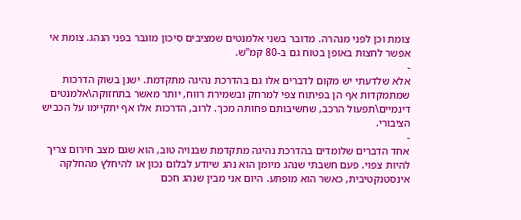צומת וכן לפני מנהרה. מדובר בשני אלמנטים שמציבים סיכון מוגבר בפני הנהג. צומת אי אפשר לחצות באופן בטוח גם ב-80 קמ"ש.
-
אלא שלדעתי יש מקום לדברים אלו גם בהדרכת נהיגה מתקדמת. ישנן בשוק הדרכות שמתמקדות אף הן בפיתוח צפי למרחק ובשמירת רווח, יותר מאשר בתחזוקה\אלמנטים דינמיים\תפעול הרכב, שחשיבותם פחותה מכך. לרוב, הדרכות אלו אף יתקיימו על הכביש הציבורי.
-
אחד הדברים שלומדים בהדרכת נהיגה מתקדמת שבנויה טוב, הוא שגם מצב חירום צריך להיות צפוי. פעם חשבתי שנהג מיומן הוא נהג שיודע לבלום נכון או להיחלץ מהחלקה אינסטנקטיבית, כאשר הוא מופתע. היום אני מבין שנהג חכם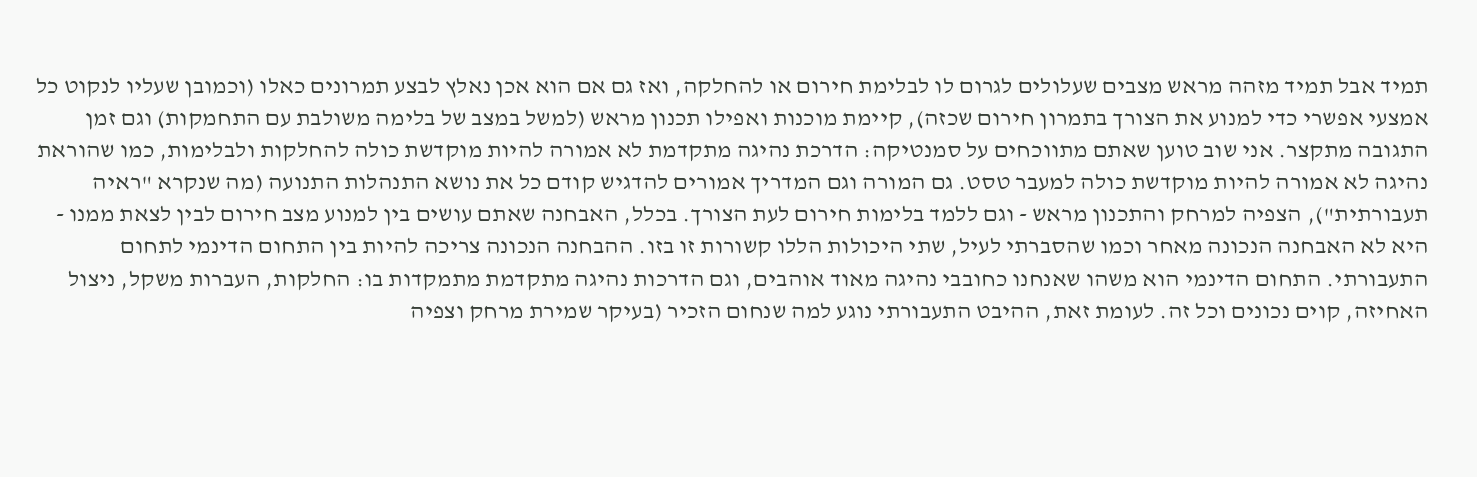תמיד אבל תמיד מזהה מראש מצבים שעלולים לגרום לו לבלימת חירום או להחלקה, ואז גם אם הוא אכן נאלץ לבצע תמרונים כאלו (וכמובן שעליו לנקוט כל אמצעי אפשרי כדי למנוע את הצורך בתמרון חירום שכזה), קיימת מוכנות ואפילו תכנון מראש (למשל במצב של בלימה משולבת עם התחמקות) וגם זמן התגובה מתקצר. אני שוב טוען שאתם מתווכחים על סמנטיקה: הדרכת נהיגה מתקדמת לא אמורה להיות מוקדשת כולה להחלקות ולבלימות, כמו שהוראת נהיגה לא אמורה להיות מוקדשת כולה למעבר טסט. גם המורה וגם המדריך אמורים להדגיש קודם כל את נושא התנהלות התנועה (מה שנקרא "ראיה תעבורתית"), הצפיה למרחק והתכנון מראש - וגם ללמד בלימות חירום לעת הצורך. בכלל, האבחנה שאתם עושים בין למנוע מצב חירום לבין לצאת ממנו - היא לא האבחנה הנכונה מאחר וכמו שהסברתי לעיל, שתי היכולות הללו קשורות זו בזו. ההבחנה הנכונה צריכה להיות בין התחום הדינמי לתחום התעבורתי. התחום הדינמי הוא משהו שאנחנו כחובבי נהיגה מאוד אוהבים, וגם הדרכות נהיגה מתקדמת מתמקדות בו: החלקות, העברות משקל, ניצול האחיזה, קוים נכונים וכל זה. לעומת זאת, ההיבט התעבורתי נוגע למה שנחום הזכיר (בעיקר שמירת מרחק וצפיה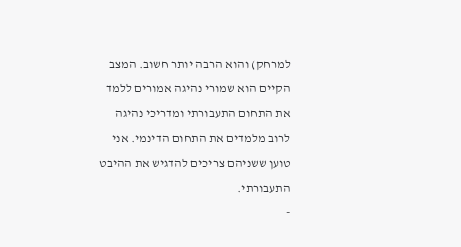למרחק) והוא הרבה יותר חשוב. המצב הקיים הוא שמורי נהיגה אמורים ללמד את התחום התעבורתי ומדריכי נהיגה לרוב מלמדים את התחום הדינמי. אני טוען ששניהם צריכים להדגיש את ההיבט התעבורתי.
-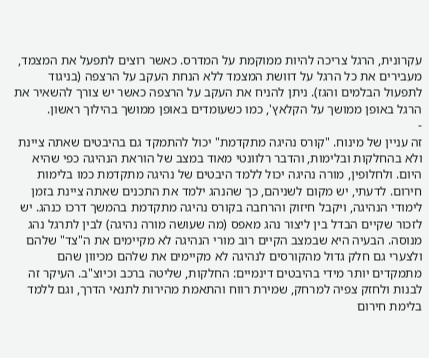עקרונית, הרגל צריכה להיות ממוקמת על המדרס. כאשר רוצים לתפעל את המצמד, מעבירים את כל הרגל על דוושת המצמד ללא הנחת העקב על הרצפה (בניגוד לתפעול הבלמים והגז). ניתן להניח את העקב על הרצפה כאשר יש צורך להשאיר את הרגל באופן ממושך על הקלאץ', כמו כשעומדים באופן ממושך בהילוך ראשון.
-
זה עניין של מינוח. "קורס נהיגה מתקדמת" יכול להתמקד גם בהיבטים שאתה ציינת ולא בהחלקות ובלימות, והדבר רלוונטי מאוד במצב של הוראת הנהיגה כפי שהיא היום. ולחלופין, מורה נהיגה יכול ללמד היבטים של נהיגה מתקדמת כמו בלימות חירום. לדעתי, יש מקום לשניהם, כך שהנהג ילמד את התכנים שאתה ציינת בזמן לימודי הנהיגה, ויקבל חיזוק והרחבה בקורס נהיגה מתקדמת בהמשך דרכו כנהג. יש לזכור שקיים הבדל בין ליצור נהג מאפס (מה שעושה מורה נהיגה) לבין לתרגל נהג מנוסה. הבעיה היא שבמצב הקיים רוב מורי הנהיגה לא מקיימים את ה"צד" שלהם ולצערי גם חלק גדול מהקורסים לנהיגה לא מקיימים את שלהם מכיוון שהם מתמקדים יותר מידי בהיבטים דינמיים: החלקות, שליטה ברכב וכיוצ"ב. העיקר זה לבנות ולחזק צפיה למרחק, שמירת רווח והתאמת מהירות לתנאי הדרך, וגם ללמד בלימת חירום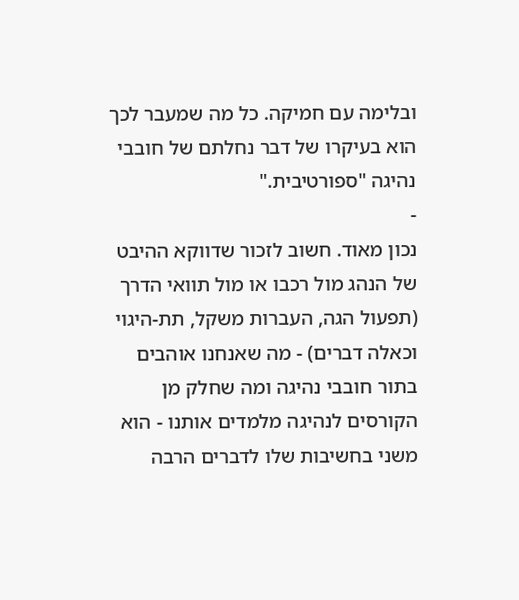ובלימה עם חמיקה. כל מה שמעבר לכך הוא בעיקרו של דבר נחלתם של חובבי נהיגה "ספורטיבית."
-
נכון מאוד. חשוב לזכור שדווקא ההיבט של הנהג מול רכבו או מול תוואי הדרך (תפעול הגה, העברות משקל, תת-היגוי וכאלה דברים) - מה שאנחנו אוהבים בתור חובבי נהיגה ומה שחלק מן הקורסים לנהיגה מלמדים אותנו - הוא משני בחשיבות שלו לדברים הרבה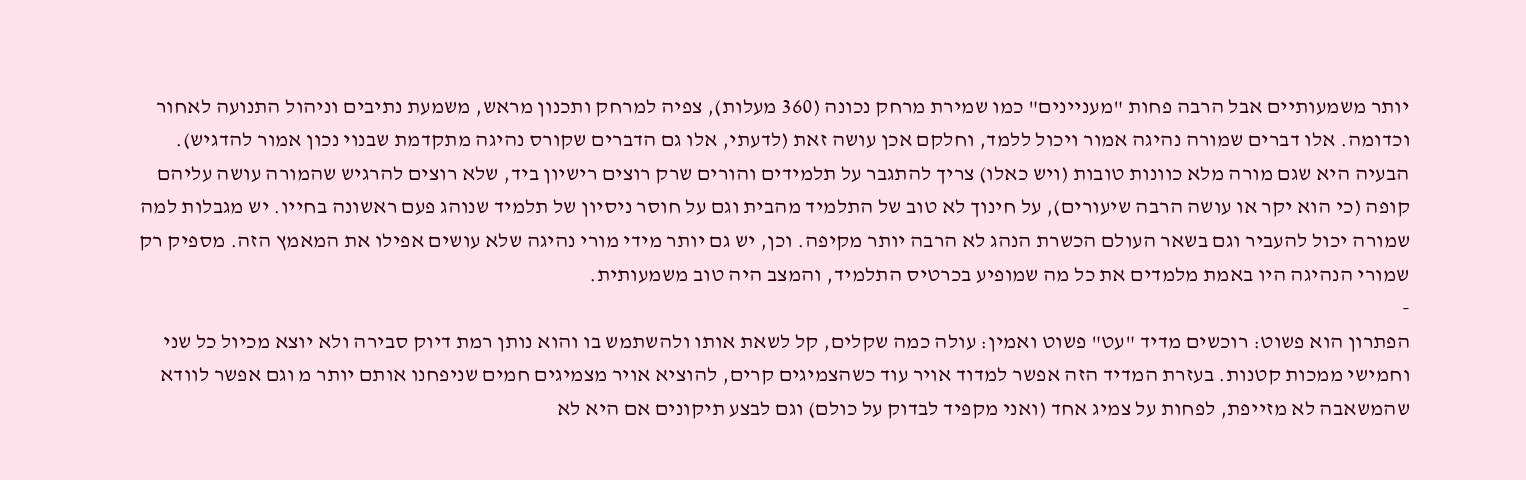יותר משמעותיים אבל הרבה פחות "מעניינים" כמו שמירת מרחק נכונה (360 מעלות), צפיה למרחק ותכנון מראש, משמעת נתיבים וניהול התנועה לאחור וכדומה. אלו דברים שמורה נהיגה אמור ויכול ללמד, וחלקם אכן עושה זאת (לדעתי, אלו גם הדברים שקורס נהיגה מתקדמת שבנוי נכון אמור להדגיש). הבעיה היא שגם מורה מלא כוונות טובות (ויש כאלו) צריך להתגבר על תלמידים והורים שרק רוצים רישיון ביד, שלא רוצים להרגיש שהמורה עושה עליהם קופה (כי הוא יקר או עושה הרבה שיעורים), על חינוך לא טוב של התלמיד מהבית וגם על חוסר ניסיון של תלמיד שנוהג פעם ראשונה בחייו. יש מגבלות למה שמורה יכול להעביר וגם בשאר העולם הכשרת הנהג לא הרבה יותר מקיפה. וכן, יש גם יותר מידי מורי נהיגה שלא עושים אפילו את המאמץ הזה. מספיק רק שמורי הנהיגה היו באמת מלמדים את כל מה שמופיע בכרטיס התלמיד, והמצב היה טוב משמעותית.
-
הפתרון הוא פשוט: רוכשים מדיד "עט" פשוט ואמין: עולה כמה שקלים, קל לשאת אותו ולהשתמש בו והוא נותן רמת דיוק סבירה ולא יוצא מכיול כל שני וחמישי ממכות קטנות. בעזרת המדיד הזה אפשר למדוד אויר עוד כשהצמיגים קרים, להוציא אויר מצמיגים חמים שניפחנו אותם יותר מ וגם אפשר לוודא שהמשאבה לא מזייפת, לפחות על צמיג אחד (ואני מקפיד לבדוק על כולם) וגם לבצע תיקונים אם היא לא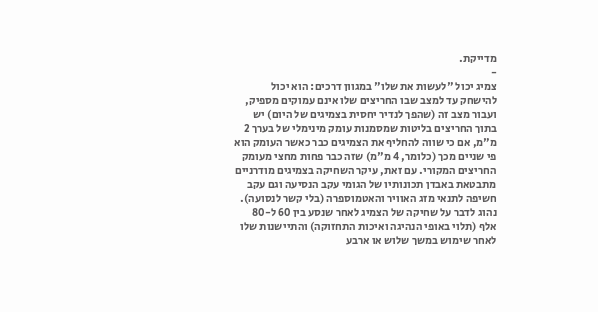מדייקת.
-
צמיג יכול "לעשות את שלו" במגוון דרכים: הוא יכול להישחק עד למצב שבו החריצים שלו אינם עמוקים מספיק, ועבור מצב זה (שהפך לנדיר יחסית בצמיגים של היום) יש בתוך החריצים בליטות שמסמנות עומק מינימלי של בערך 2 מ"מ, אם כי שווה להחליף את הצמיגים כבר כאשר העומק הוא פי שניים מכך (כלומר, 4 מ"מ) שזה כבר פחות מחצי מעומק החריצים המקורי. עם זאת, עיקר השחיקה בצמיגים מודרניים מתבטאת באבדן תכונותיו של הגומי עקב הנסיעה וגם עקב חשיפה לתנאי מזג האוויר והאטמוספרה (בלי קשר לנסועה). נהוג לדבר על שחיקה של הצמיג לאחר שנסע בין 60 ל-80 אלף (תלוי באופי הנהיגה ואיכות התחזוקה) והתיישנות שלו לאחר שימוש במשך שלוש או ארבע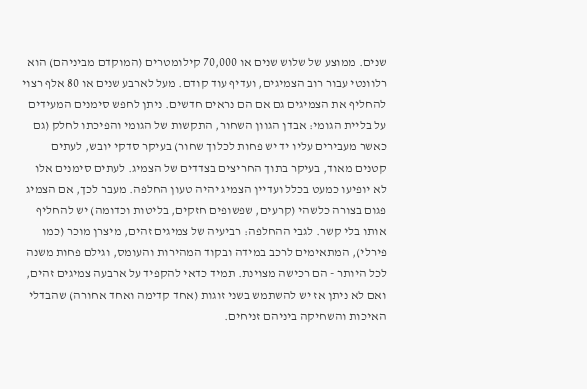שנים. ממוצע של שלוש שנים או 70,000 קילומטרים (המוקדם מביניהם) הוא רלוונטי עבור רוב הצמיגים, ועדיף עוד קודם. מעל לארבע שנים או 80 אלף רצוי להחליף את הצמיגים גם אם הם נראים חדשים. ניתן לחפש סימנים המעידים על בליית הגומי: אבדן הגוון השחור, התקשות של הגומי והפיכתו לחלק (גם כאשר מעבירים עליו יד יש פחות לכלוך שחור) בעיקר סדקי יובש, לעתים קטנים מאוד, בעיקר בתוך החריצים בצדדים של הצמיג. לעתים סימנים אלו לא יופיעו כמעט בכלל ועדיין הצמיג יהיה טעון החלפה. מעבר לכך, אם הצמיג פגום בצורה כלשהי (קרעים, שפשופים חזקים, בליטות וכדומה) יש להחליף אותו בלי קשר. לגבי ההחלפה: רביעיה של צמיגים זהים, מיצרן מוכר (כמו פירלי), המתאימים לרכב במידה ובקוד המהירות והעומס, וגילם פחות משנה לכל היותר - הם רכישה מצוינת. תמיד כדאי להקפיד על ארבעה צמיגים זהים, ואם לא ניתן אז יש להשתמש בשני זוגות (אחד קדימה ואחד אחורה) שהבדלי האיכות והשחיקה ביניהם זניחים.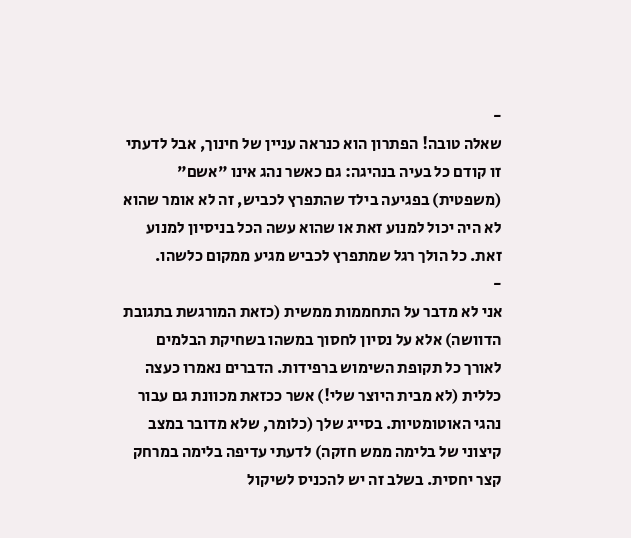-
שאלה טובה! הפתרון הוא כנראה עניין של חינוך, אבל לדעתי זו קודם כל בעיה בנהיגה: גם כאשר נהג אינו "אשם" (משפטית) בפגיעה בילד שהתפרץ לכביש, זה לא אומר שהוא לא היה יכול למנוע זאת או שהוא עשה הכל בניסיון למנוע זאת. כל הולך רגל שמתפרץ לכביש מגיע ממקום כלשהו.
-
אני לא מדבר על התחממות ממשית (כזאת המורגשת בתגובת הדוושה) אלא על נסיון לחסוך במשהו בשחיקת הבלמים לאורך כל תקופת השימוש ברפידות. הדברים נאמרו כעצה כללית (לא מבית היוצר שלי!) אשר ככזאת מכוונת גם עבור נהגי האוטומטיות. בסייג שלך (כלומר, שלא מדובר במצב קיצוני של בלימה ממש חזקה) לדעתי עדיפה בלימה במרחק קצר יחסית. בשלב זה יש להכניס לשיקול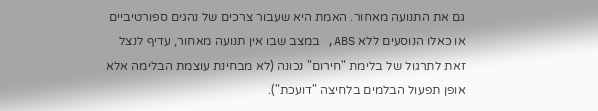גם את התנועה מאחור. האמת היא שעבור צרכים של נהגים ספורטיביים או כאלו הנוסעים ללא ABS, במצב שבו אין תנועה מאחור, עדיף לנצל זאת לתרגול של בלימת "חירום" נכונה (לא מבחינת עוצמת הבלימה אלא אופן תפעול הבלמים בלחיצה "דועכת").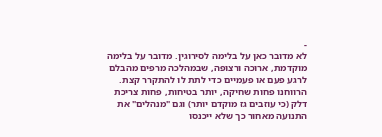-
לא מדובר כאן על בלימה לסירוגין. מדובר על בלימה מוקדמת, ארוכה ורצופה, שבמהלכה מרפים מהבלם לרגע פעם או פעמיים כדי לתת לו להתקרר קצת. הרווחנו פחות שחיקה, יותר בטיחות, פחות צריכת דלק (כי עוזבים גז מוקדם יותר) וגם "מנהלים" את התנועה מאחור כך שלא ייכנסו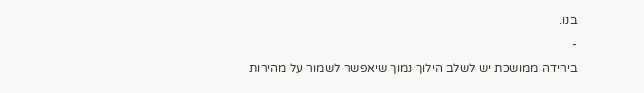בנו.
-
בירידה ממושכת יש לשלב הילוך נמוך שיאפשר לשמור על מהירות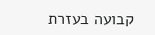קבועה בעזרת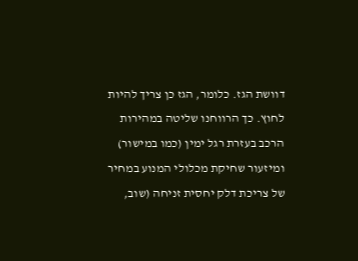דוושת הגז. כלומר, הגז כן צריך להיות לחוץ. כך הרווחנו שליטה במהירות הרכב בעזרת רגל ימין (כמו במישור) ומיזעור שחיקת מכלולי המנוע במחיר של צריכת דלק יחסית זניחה (שוב,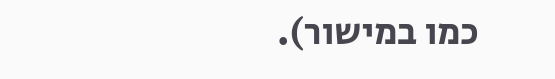כמו במישור).